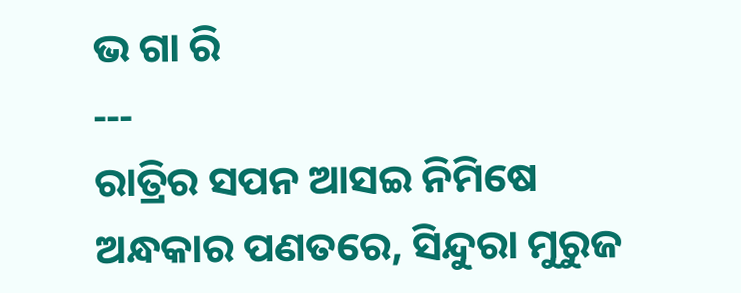ଭ ଗା ରି
‐‐‐
ରାତ୍ରିର ସପନ ଆସଇ ନିମିଷେ
ଅନ୍ଧକାର ପଣତରେ, ସିନ୍ଦୁରା ମୁରୁଜ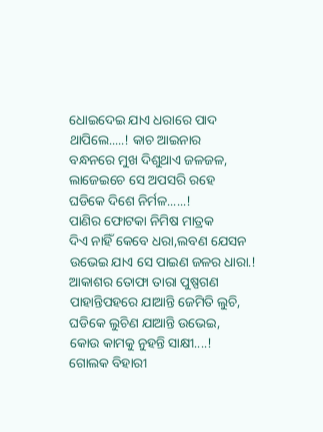ଧୋଇଦେଇ ଯାଏ ଧରାରେ ପାଦ
ଥାପିଲେ.....! କାଚ ଆଇନାର
ବନ୍ଧନରେ ମୁଖ ଦିଶୁଥାଏ ଜଳଜଳ,
ଲାଜେଇଚେ ସେ ଅପସରି ରହେ
ଘଡିକେ ଦିଶେ ନିର୍ମଳ......!
ପାଣିର ଫୋଟକା ନିମିଷ ମାତ୍ରକ
ଦିଏ ନାହିଁ କେବେ ଧରା,ଲବଣ ଯେସନ
ଉଭେଇ ଯାଏ ସେ ପାଇଣ ଜଳର ଧାରା.!
ଆକାଶର ତୋଫା ତାରା ପୁଷ୍ପଗଣ
ପାହାନ୍ତିପହରେ ଯାଆନ୍ତି ଜେମିତି ଲୁଚି,
ଘଡିକେ ଲୁଚିଣ ଯାଆନ୍ତି ଉଭେଇ,
କୋଉ କାମକୁ ନୁହନ୍ତି ସାକ୍ଷୀ....!
ଗୋଲକ ବିହାରୀ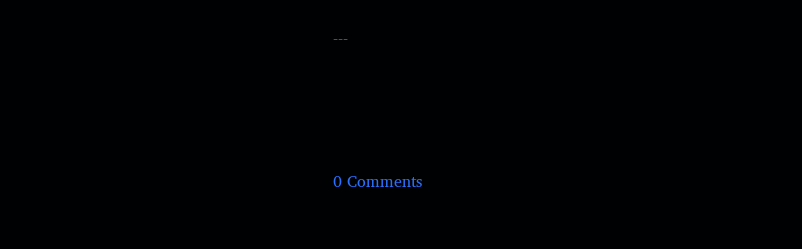‐‐‐




0 Comments